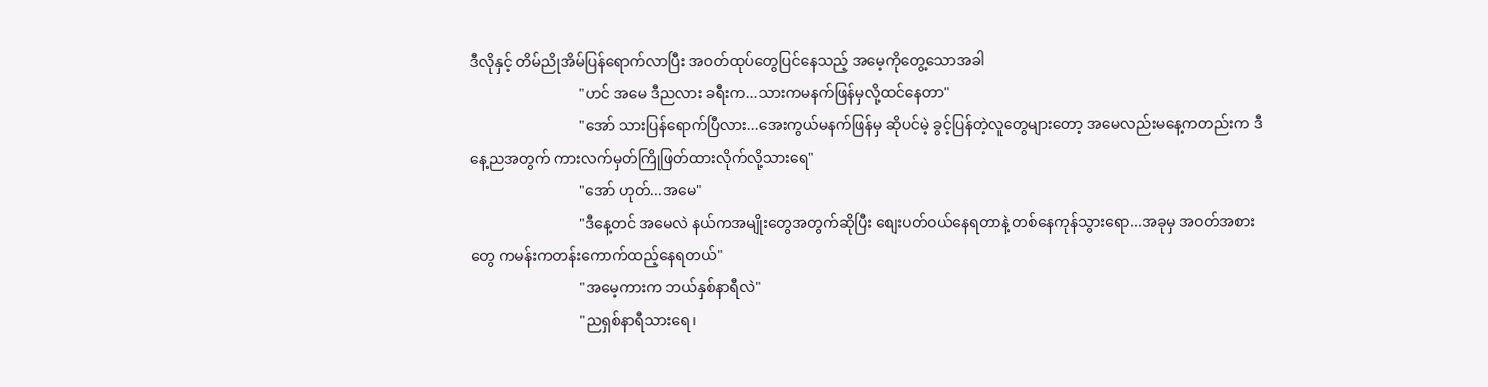ဒီလိုနှင့် တိမ်ညိုအိမ်ပြန်ရောက်လာပြီး အဝတ်ထုပ်တွေပြင်နေသည့် အမေ့ကိုတွေ့သောအခါ
                              "ဟင် အမေ ဒီညလား ခရီးက...သားကမနက်ဖြန်မှလို့ထင်နေတာ"
                              "အော် သားပြန်ရောက်ပြီလား...အေးကွယ်မနက်ဖြန်မှ ဆိုပင်မဲ့ ခွင့်ပြန်တဲ့လူတွေများတော့ အမေလည်းမနေ့ကတည်းက ဒီနေ့ညအတွက် ကားလက်မှတ်ကြိုဖြတ်ထားလိုက်လို့သားရေ"
                              "အော် ဟုတ်...အမေ"
                              "ဒီနေ့တင် အမေလဲ နယ်ကအမျိုးတွေအတွက်ဆိုပြီး စျေးပတ်ဝယ်နေရတာနဲ့ တစ်နေကုန်သွားရော...အခုမှ အဝတ်အစားတွေ ကမန်းကတန်းကောက်ထည့်နေရတယ်"
                              "အမေ့ကားက ဘယ်နှစ်နာရီလဲ"
                              "ညရှစ်နာရီသားရေ၊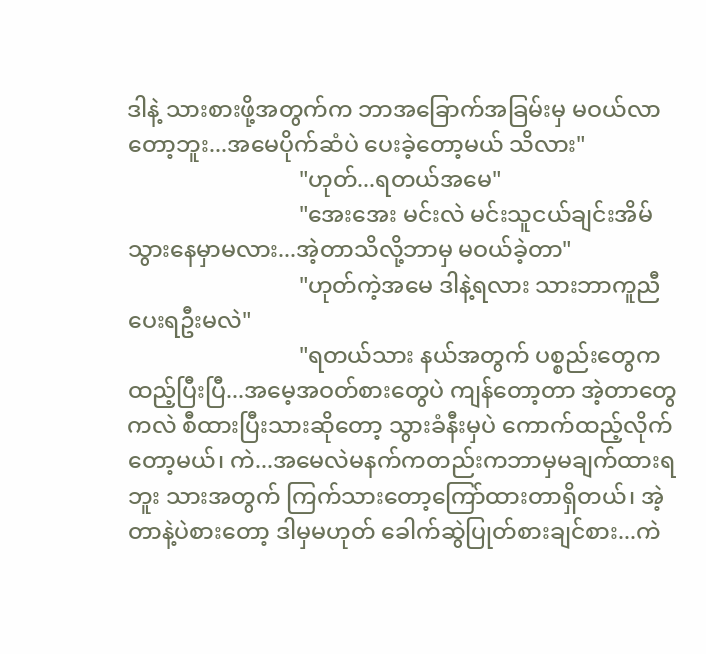ဒါနဲ့ သားစားဖို့အတွက်က ဘာအခြောက်အခြမ်းမှ မဝယ်လာတော့ဘူး...အမေပိုက်ဆံပဲ ပေးခဲ့တော့မယ် သိလား"
                              "ဟုတ်...ရတယ်အမေ"
                              "အေးအေး မင်းလဲ မင်းသူငယ်ချင်းအိမ်သွားနေမှာမလား...အဲ့တာသိလို့ဘာမှ မဝယ်ခဲ့တာ"
                              "ဟုတ်ကဲ့အမေ ဒါနဲ့ရလား သားဘာကူညီပေးရဦးမလဲ"
                              "ရတယ်သား နယ်အတွက် ပစ္စည်းတွေကထည့်ပြီးပြီ...အမေ့အဝတ်စားတွေပဲ ကျန်တော့တာ အဲ့တာတွေကလဲ စီထားပြီးသားဆိုတော့ သွားခံနီးမှပဲ ကောက်ထည့်လိုက်တော့မယ်၊ ကဲ...အမေလဲမနက်ကတည်းကဘာမှမချက်ထားရဘူး သားအတွက် ကြက်သားတော့ကြော်ထားတာရှိတယ်၊ အဲ့တာနဲ့ပဲစားတော့ ဒါမှမဟုတ် ခေါက်ဆွဲပြုတ်စားချင်စား...ကဲ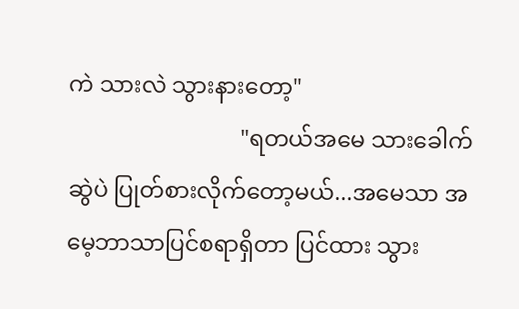ကဲ သားလဲ သွားနားတော့"
                              "ရတယ်အမေ သားခေါက်ဆွဲပဲ ပြုတ်စားလိုက်တော့မယ်...အမေသာ အမေ့ဘာသာပြင်စရာရှိတာ ပြင်ထား သွား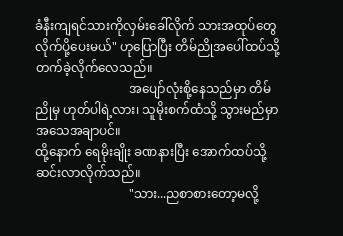ခံနီးကျရင်သားကိုလှမ်းခေါ်လိုက် သားအထုပ်တွေလိုက်ပို့ပေးမယ်" ဟုပြောပြီး တိမ်ညိုအပေါ်ထပ်သို့ တက်ခဲ့လိုက်လေသည်။
                              အပျော်လုံးစို့နေသည်မှာ တိမ်ညိုမှ ဟုတ်ပါရဲ့လား၊ သူမိုးစက်ထံသို့ သွားမည်မှာ အသေအချာပင်။
ထို့နောက် ရေမိုးချိုး ခဏနားပြီး အောက်ထပ်သို့ ဆင်းလာလိုက်သည်။
                              "သား...ညစာစားတော့မလို့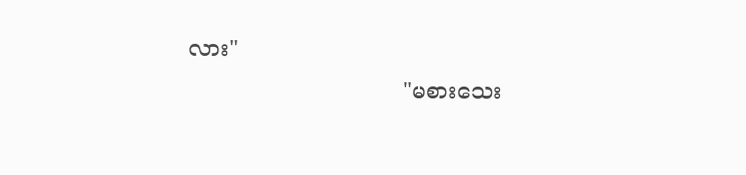လား"
                              "မစားသေး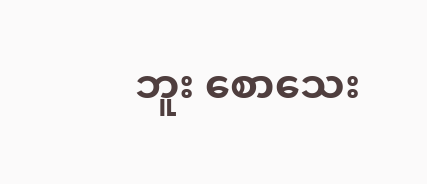ဘူး စောသေး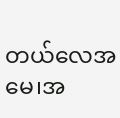တယ်လေအမေ၊အ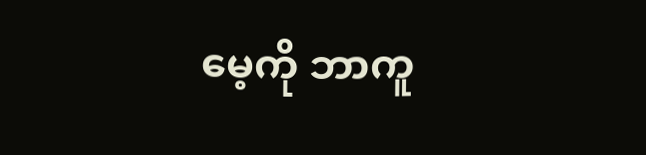မေ့ကို ဘာကူ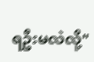ရဦးမလဲလို့"